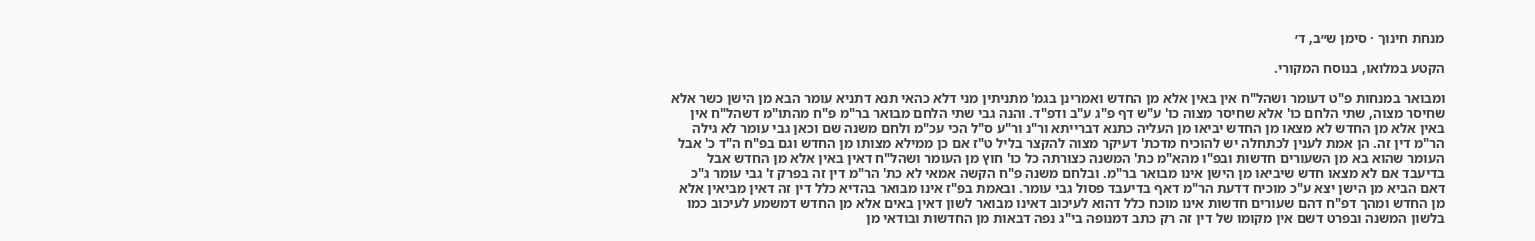מנחת חינוך · סימן ש״ב, ד׳

הקטע במלואו, בנוסח המקורי.

ומבואר במנחות פ"ט דעומר ושהל"ח אין באין אלא מן החדש ואמרינן בגמ' מתניתין מני דלא כהאי תנא דתניא עומר הבא מן הישן כשר אלא שחיסר מצוה, שתי הלחם כו' אלא שחיסר מצוה כו' ע"ש דף פ"ג ע"ב ודפ"ד. והנה גבי שתי הלחם מבואר בר"מ פ"ח מהתו"מ דשהל"ח אין באין אלא מן החדש לא מצאו מן החדש יביאו מן העליה כתנא דברייתא ור"נ ור"ע ס"ל הכי עכ"מ ולחם משנה שם וכאן גבי עומר לא גילה הר"מ דין זה. הן אמת לענין לכתחלה יש להוכיח מדכת' דעיקר מצוה להקצר בליל ט"ז אם כן ממילא מצותו מן החדש וגם בפ"ח ה"ד כ' אבל העומר שהוא בא מן השעורים חדשות ובפ"ו מהא"מ כת' המשנה כצורתה כל כו' חוץ מן העומר ושהל"ח דאין באין אלא מן החדש אבל בדיעבד אם לא מצאו חדש שיביאו מן הישן אינו מבואר בר"מ. ובלחם משנה פ"ח הקשה אמאי לא כת' הר"מ דין זה בפרק ז' גבי עומר ג"כ דאם הביא מן הישן יצא ע"כ מוכיח דדעת הר"מ דאף בדיעבד פסול גבי עומר. ובאמת בפ"ז אינו מבואר בהדיא כלל דין זה דאין מביאין אלא מן החדש ומהך דפ"ח דהם שעורים חדשות אינו מוכח כלל דהוא לעיכוב דאינו מבואר לשון דאין באים אלא מן החדש דמשמע לעיכוב כמו בלשון המשנה ובפרט דשם אין מקומו של דין זה רק כתב דמנופה בי"ג נפה דבאות מן החדשות ובודאי מן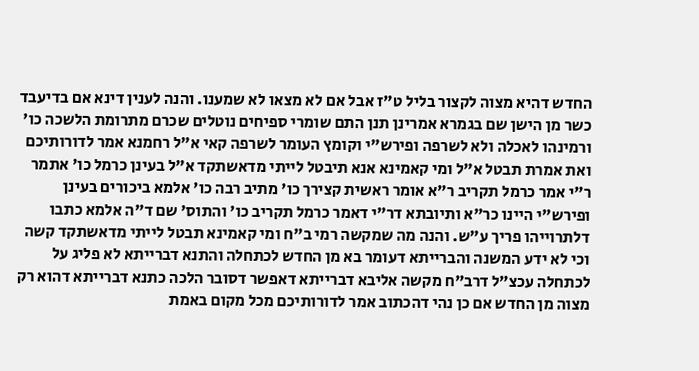החדש דהיא מצוה לקצור בליל ט"ז אבל אם לא מצאו לא שמענו. והנה לענין דינא אם בדיעבד כשר מן הישן שם בגמרא אמרינן תנן התם שומרי ספיחים נוטלים שכרם מתרומת הלשכה כו' ורמינהו לאכלה ולא לשרפה ופירש"י וקומץ העומר לשרפה קאי א"ל רחמנא אמר לדורותיכם ואת אמרת תבטל א"ל ומי קאמינא אנא תיבטל לייתי מדאשתקד א"ל בעינן כרמל כו' אתמר ר"י אמר כרמל תקריב ר"א אומר ראשית קצירך כו' מתיב רבה כו' אלמא ביכורים בעינן ופירש"י היינו כר"א ותיובתא דר"י דאמר כרמל תקריב כו' והתוס' שם ד"ה אלמא כתבו דלתרוייהו פריך ע"ש. והנה מה שמקשה רמי ב"ח ומי קאמינא תבטל לייתי מדאשתקד קשה וכי לא ידע המשנה והברייתא דעומר בא מן החדש לכתחלה והתנא דברייתא לא פליג על לכתחלה עכצ"ל דרב"ח מקשה אליבא דברייתא דאפשר דסובר הלכה כתנא דברייתא דהוא רק מצוה מן החדש אם כן נהי דהכתוב אמר לדורותיכם מכל מקום באמת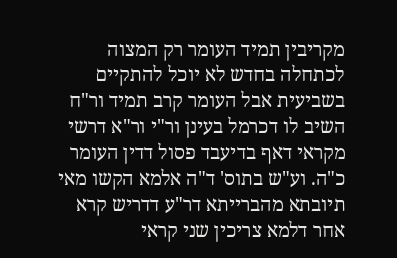מקריבין תמיד העומר רק המצוה לכתחלה בחדש לא יוכל להתקיים בשביעית אבל העומר קרב תמיד ור"ח השיב לו דכרמל בעינן ור"י ור"א דרשי מקראי דאף בדיעבד פסול דדין העומר כ"ה. וע"ש בתוס' ד"ה אלמא הקשו מאי תיובתא מהברייתא דר"ע דדריש קרא אחר דלמא צריכין שני קראי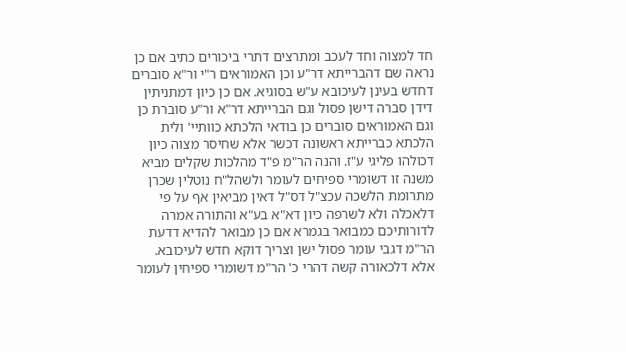חד למצוה וחד לעכב ומתרצים דתרי ביכורים כתיב אם כן נראה שם דהברייתא דר"ע וכן האמוראים ר"י ור"א סוברים דחדש בעינן לעיכובא ע"ש בסוגיא. אם כן כיון דמתניתין דידן סברה דישן פסול וגם הברייתא דר"א ור"ע סוברת כן וגם האמוראים סוברים כן בודאי הלכתא כוותיי' ולית הלכתא כברייתא ראשונה דכשר אלא שחיסר מצוה כיון דכולהו פליגי ע"ז. והנה הר"מ פ"ד מהלכות שקלים מביא משנה זו דשומרי ספיחים לעומר ולשהל"ח נוטלין שכרן מתרומת הלשכה עכצ"ל דס"ל דאין מביאין אף על פי דלאכלה ולא לשרפה כיון דא"א בע"א והתורה אמרה לדורותיכם כמבואר בגמרא אם כן מבואר להדיא דדעת הר"מ דגבי עומר פסול ישן וצריך דוקא חדש לעיכובא. אלא דלכאורה קשה דהרי כ' הר"מ דשומרי ספיחין לעומר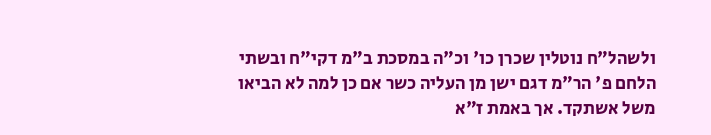ולשהל"ח נוטלין שכרן כו' וכ"ה במסכת ב"מ דקי"ח ובשתי הלחם פ' הר"מ דגם ישן מן העליה כשר אם כן למה לא הביאו משל אשתקד. אך באמת ז"א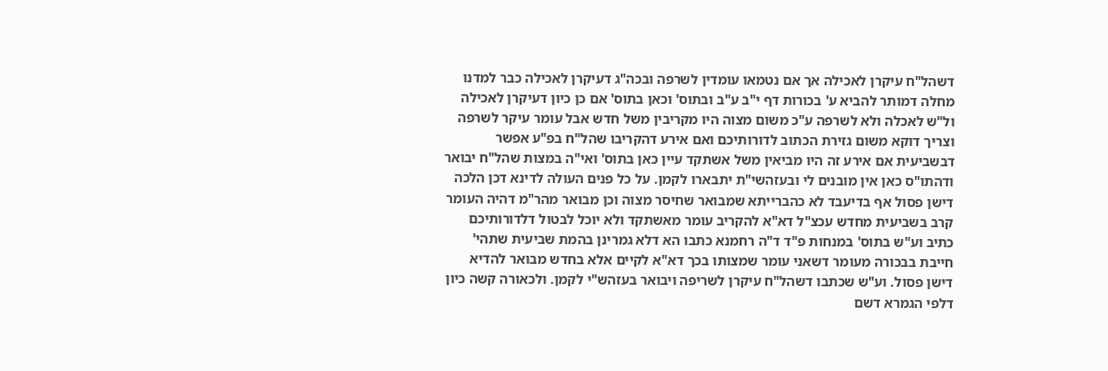דשהל"ח עיקרן לאכילה אך אם נטמאו עומדין לשרפה ובכה"ג דעיקרן לאכילה כבר למדנו מחלה דמותר להביא ע' בכורות דף י"ב ע"ב ובתוס' וכאן בתוס' אם כן כיון דעיקרן לאכילה ול"ש לאכלה ולא לשרפה ע"כ משום מצוה היו מקריבין משל חדש אבל עומר עיקר לשרפה וצריך דוקא משום גזירת הכתוב לדורותיכם ואם אירע דהקריבו שהל"ח בפ"ע אפשר דבשביעית אם אירע זה היו מביאין משל אשתקד עיין כאן בתוס' ואי"ה במצות שהל"ח יבואר ודהתו"ס כאן אין מובנים לי ובעזהשי"ת יתבארו לקמן. על כל פנים העולה לדינא דכן הלכה דישן פסול אף בדיעבד לא כהברייתא שמבואר שחיסר מצוה וכן מבואר מהר"מ דהיה העומר קרב בשביעית מחדש עכצ"ל דא"א להקריב עומר מאשתקד ולא יוכל לבטול דלדורותיכם כתיב וע"ש בתוס' במנחות פ"ד ד"ה רחמנא כתבו הא דלא גמרינן בהמת שביעית שתהי' חייבת בבכורה מעומר דשאני עומר שמצותו בכך דא"א לקיים אלא בחדש מבואר להדיא דישן פסול. וע"ש שכתבו דשהל"ח עיקרן לשריפה ויבואר בעזהש"י לקמן. ולכאורה קשה כיון דלפי הגמרא דשם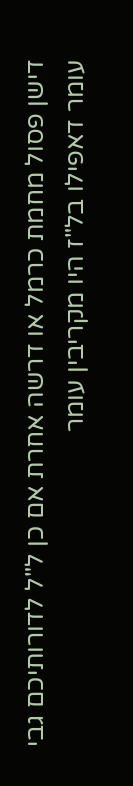דישן פסול מחמת כרמל או דרשה אחרת אם כן ל"ל לדורותיכם גבי עומר דאפילו בל"ז היו מקריבין עומר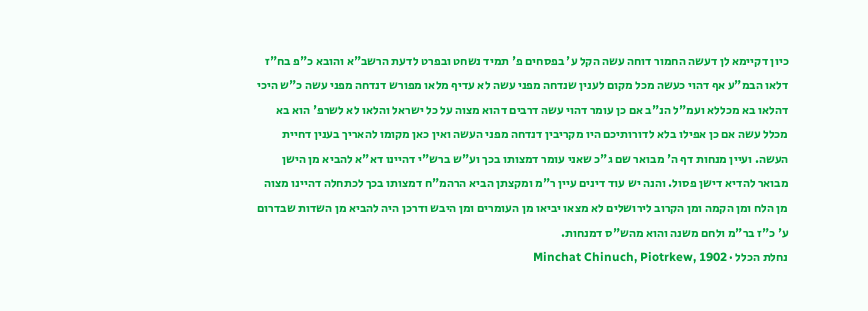כיון דקיימא לן דעשה החמור דוחה עשה הקל ע' בפסחים פ' תמיד נשחט ובפרט לדעת הרשב"א והובא כ"פ בח"ז דלאו הבמ"ע אף דהוי כעשה מכל מקום לענין שנדחה מפני עשה לא עדיף מלאו מפורש דנדחה מפני עשה כ"ש היכי דהלאו בא מכללא ועמ"ל הנ"ב אם כן עומר דהוי עשה דרבים דהוא מצוה על כל ישראל והלאו לא לשרפ' הוא בא מכלל עשה אם כן אפילו בלא לדורותיכם היו מקריבין דנדחה מפני העשה ואין כאן מקומו להאריך בענין דחיית העשה. ועיין מנחות דף ה' מבואר שם ג"כ שאני עומר דמצותו בכך וע"ש ברש"י דהיינו דא"א להביא מן הישן מבואר להדיא דישן פסול. והנה יש עוד דינים עיין ר"מ ומקצתן הביא הרהמ"ח דמצותו בכך לכתחלה דהיינו מצוה מן הלח ומן הקמה ומן הקרוב לירושלים לא מצאו יביאו מן העומרים ומן היבש ודרכן היה להביא מן השדות שבדרום ע' כ"ז בר"מ ולחם משנה והוא מהש"ס דמנחות.
נחלת הכלל · Minchat Chinuch, Piotrkew, 1902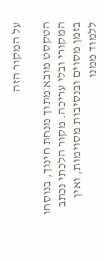על המקור הזה

הטקסט מובא מתוך מנחת חינוך, בנוסחו המקורי ובלי עריכה. מקור הלכתי נכתב בזמן מסוים ובנסיבות מסוימות, ואין ללמוד ממנו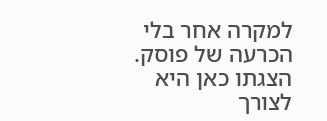למקרה אחר בלי הכרעה של פוסק. הצגתו כאן היא לצורך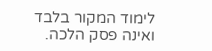לימוד המקור בלבד ואינה פסק הלכה.